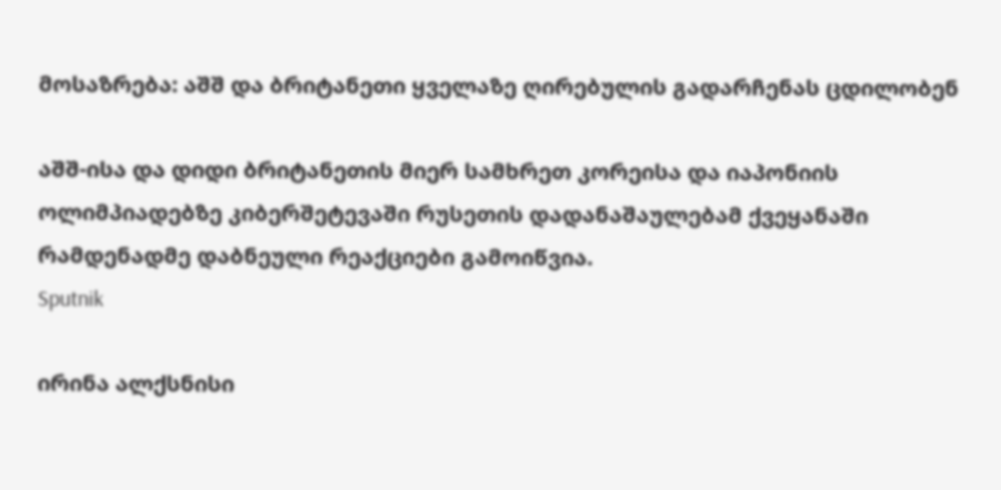მოსაზრება: აშშ და ბრიტანეთი ყველაზე ღირებულის გადარჩენას ცდილობენ

აშშ-ისა და დიდი ბრიტანეთის მიერ სამხრეთ კორეისა და იაპონიის ოლიმპიადებზე კიბერშეტევაში რუსეთის დადანაშაულებამ ქვეყანაში რამდენადმე დაბნეული რეაქციები გამოიწვია.
Sputnik

ირინა ალქსნისი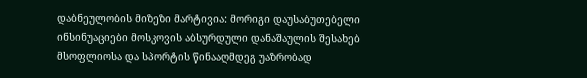დაბნეულობის მიზეზი მარტივია: მორიგი დაუსაბუთებელი ინსინუაციები მოსკოვის აბსურდული დანაშაულის შესახებ მსოფლიოსა და სპორტის წინააღმდეგ უაზრობად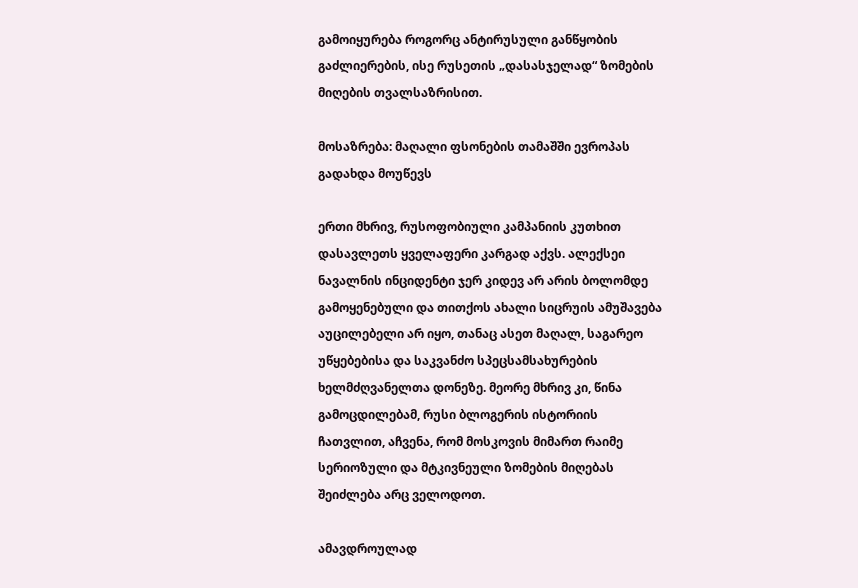გამოიყურება როგორც ანტირუსული განწყობის გაძლიერების, ისე რუსეთის „დასასჯელად“ ზომების მიღების თვალსაზრისით.

მოსაზრება: მაღალი ფსონების თამაშში ევროპას გადახდა მოუწევს

ერთი მხრივ, რუსოფობიული კამპანიის კუთხით დასავლეთს ყველაფერი კარგად აქვს. ალექსეი ნავალნის ინციდენტი ჯერ კიდევ არ არის ბოლომდე გამოყენებული და თითქოს ახალი სიცრუის ამუშავება აუცილებელი არ იყო, თანაც ასეთ მაღალ, საგარეო უწყებებისა და საკვანძო სპეცსამსახურების ხელმძღვანელთა დონეზე. მეორე მხრივ კი, წინა გამოცდილებამ, რუსი ბლოგერის ისტორიის ჩათვლით, აჩვენა, რომ მოსკოვის მიმართ რაიმე სერიოზული და მტკივნეული ზომების მიღებას შეიძლება არც ველოდოთ.

ამავდროულად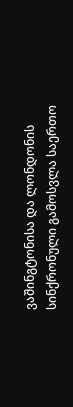ვაშინგტონისა და ლონდონის სინქრონული გამოსვლა საერთო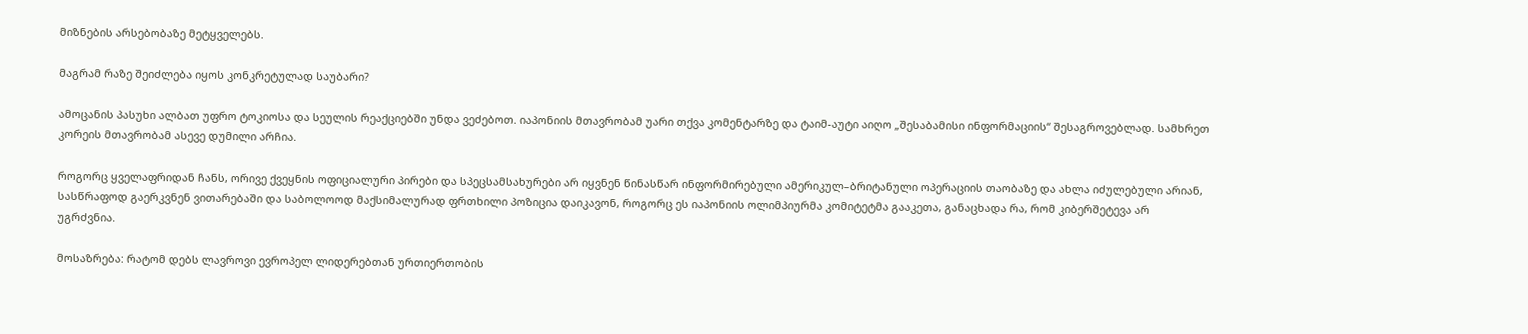მიზნების არსებობაზე მეტყველებს.

მაგრამ რაზე შეიძლება იყოს კონკრეტულად საუბარი?

ამოცანის პასუხი ალბათ უფრო ტოკიოსა და სეულის რეაქციებში უნდა ვეძებოთ. იაპონიის მთავრობამ უარი თქვა კომენტარზე და ტაიმ-აუტი აიღო „შესაბამისი ინფორმაციის“ შესაგროვებლად. სამხრეთ კორეის მთავრობამ ასევე დუმილი არჩია.

როგორც ყველაფრიდან ჩანს, ორივე ქვეყნის ოფიციალური პირები და სპეცსამსახურები არ იყვნენ წინასწარ ინფორმირებული ამერიკულ–ბრიტანული ოპერაციის თაობაზე და ახლა იძულებული არიან, სასწრაფოდ გაერკვნენ ვითარებაში და საბოლოოდ მაქსიმალურად ფრთხილი პოზიცია დაიკავონ, როგორც ეს იაპონიის ოლიმპიურმა კომიტეტმა გააკეთა, განაცხადა რა, რომ კიბერშეტევა არ უგრძვნია.

მოსაზრება: რატომ დებს ლავროვი ევროპელ ლიდერებთან ურთიერთობის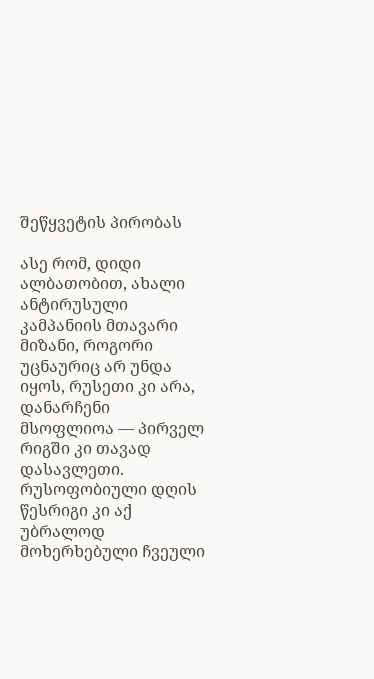შეწყვეტის პირობას

ასე რომ, დიდი ალბათობით, ახალი ანტირუსული კამპანიის მთავარი მიზანი, როგორი უცნაურიც არ უნდა იყოს, რუსეთი კი არა, დანარჩენი მსოფლიოა — პირველ რიგში კი თავად დასავლეთი. რუსოფობიული დღის წესრიგი კი აქ უბრალოდ მოხერხებული ჩვეული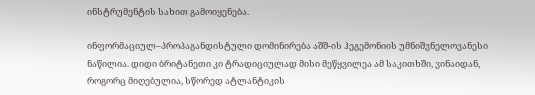ინსტრუმენტის სახით გამოიყენება.

ინფორმაციულ–პროპაგანდისტული დომინირება აშშ-ის ჰეგემონიის უმნიშვნელოვანესი ნაწილია. დიდი ბრიტანეთი კი ტრადიციულად მისი მეწყვილეა ამ საკითხში, ვინაიდან, როგორც მიღებულია, სწორედ ატლანტიკის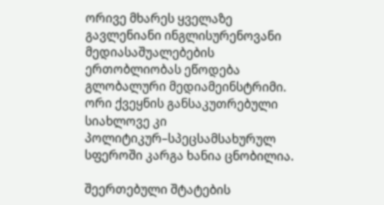ორივე მხარეს ყველაზე გავლენიანი ინგლისურენოვანი მედიასაშუალებების ერთობლიობას ეწოდება გლობალური მედიამეინსტრიმი. ორი ქვეყნის განსაკუთრებული სიახლოვე კი პოლიტიკურ–სპეცსამსახურულ სფეროში კარგა ხანია ცნობილია.

შეერთებული შტატების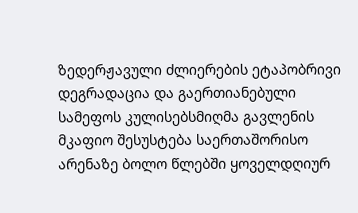ზედერჟავული ძლიერების ეტაპობრივი დეგრადაცია და გაერთიანებული სამეფოს კულისებსმიღმა გავლენის მკაფიო შესუსტება საერთაშორისო არენაზე ბოლო წლებში ყოველდღიურ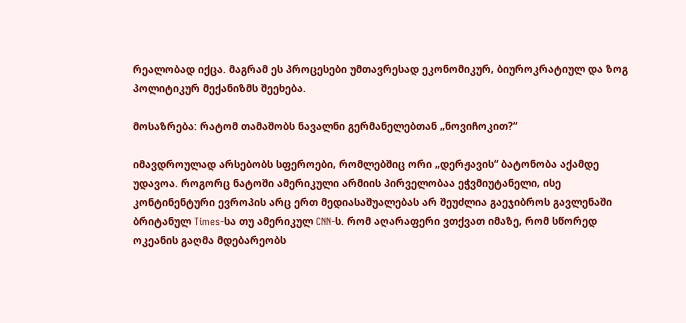რეალობად იქცა. მაგრამ ეს პროცესები უმთავრესად ეკონომიკურ, ბიუროკრატიულ და ზოგ პოლიტიკურ მექანიზმს შეეხება.

მოსაზრება: რატომ თამაშობს ნავალნი გერმანელებთან „ნოვიჩოკით?“

იმავდროულად არსებობს სფეროები, რომლებშიც ორი „დერჟავის“ ბატონობა აქამდე უდავოა. როგორც ნატოში ამერიკული არმიის პირველობაა ეჭვმიუტანელი, ისე კონტინენტური ევროპის არც ერთ მედიასაშუალებას არ შეუძლია გაეჯიბროს გავლენაში ბრიტანულ Times-სა თუ ამერიკულ CNN-ს. რომ აღარაფერი ვთქვათ იმაზე, რომ სწორედ ოკეანის გაღმა მდებარეობს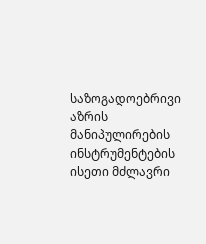საზოგადოებრივი აზრის მანიპულირების ინსტრუმენტების ისეთი მძლავრი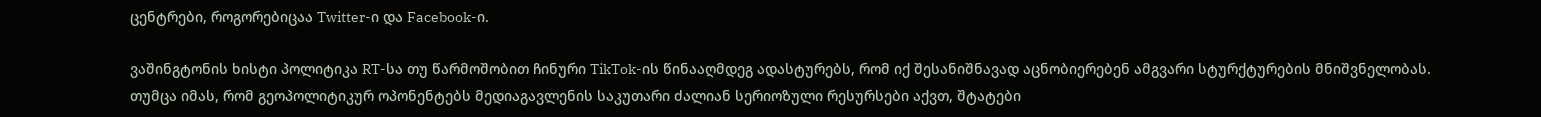ცენტრები, როგორებიცაა Twitter-ი და Facebook-ი.

ვაშინგტონის ხისტი პოლიტიკა RT-სა თუ წარმოშობით ჩინური TikTok-ის წინააღმდეგ ადასტურებს, რომ იქ შესანიშნავად აცნობიერებენ ამგვარი სტურქტურების მნიშვნელობას. თუმცა იმას, რომ გეოპოლიტიკურ ოპონენტებს მედიაგავლენის საკუთარი ძალიან სერიოზული რესურსები აქვთ, შტატები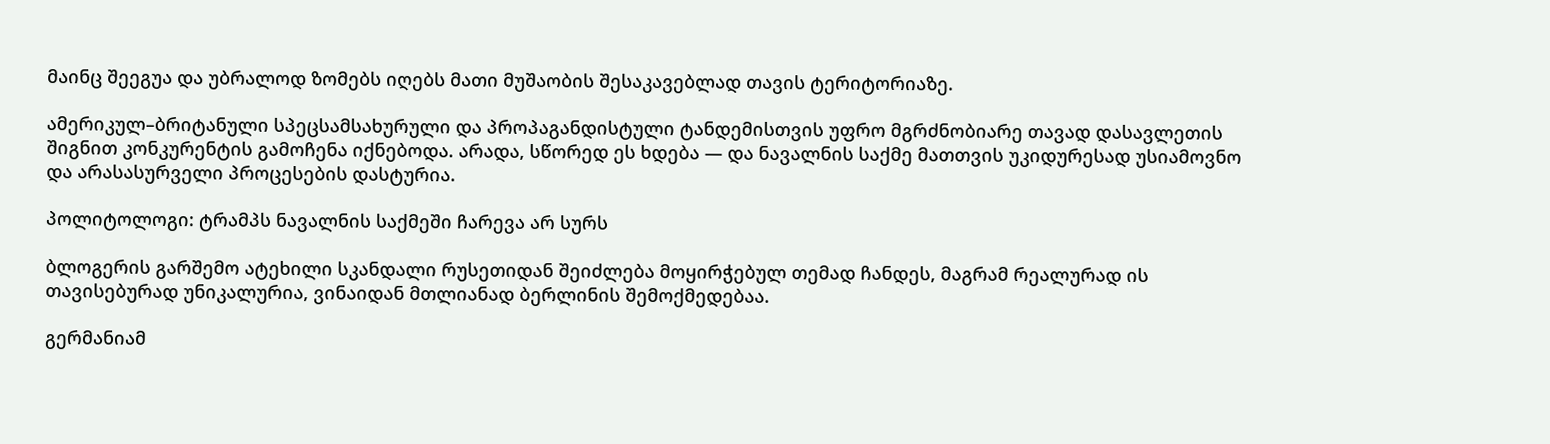მაინც შეეგუა და უბრალოდ ზომებს იღებს მათი მუშაობის შესაკავებლად თავის ტერიტორიაზე.

ამერიკულ–ბრიტანული სპეცსამსახურული და პროპაგანდისტული ტანდემისთვის უფრო მგრძნობიარე თავად დასავლეთის შიგნით კონკურენტის გამოჩენა იქნებოდა. არადა, სწორედ ეს ხდება — და ნავალნის საქმე მათთვის უკიდურესად უსიამოვნო და არასასურველი პროცესების დასტურია.

პოლიტოლოგი: ტრამპს ნავალნის საქმეში ჩარევა არ სურს

ბლოგერის გარშემო ატეხილი სკანდალი რუსეთიდან შეიძლება მოყირჭებულ თემად ჩანდეს, მაგრამ რეალურად ის თავისებურად უნიკალურია, ვინაიდან მთლიანად ბერლინის შემოქმედებაა.

გერმანიამ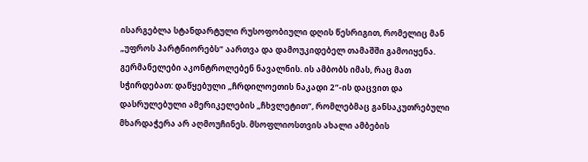ისარგებლა სტანდარტული რუსოფობიული დღის წესრიგით, რომელიც მან „უფროს პარტნიორებს“ აართვა და დამოუკიდებელ თამაშში გამოიყენა. გერმანელები აკონტროლებენ ნავალნის. ის ამბობს იმას, რაც მათ სჭირდებათ: დაწყებული „ჩრდილოეთის ნაკადი 2“-ის დაცვით და დასრულებული ამერიკელების „ჩხვლეტით“, რომლებმაც განსაკუთრებული მხარდაჭერა არ აღმოუჩინეს. მსოფლიოსთვის ახალი ამბების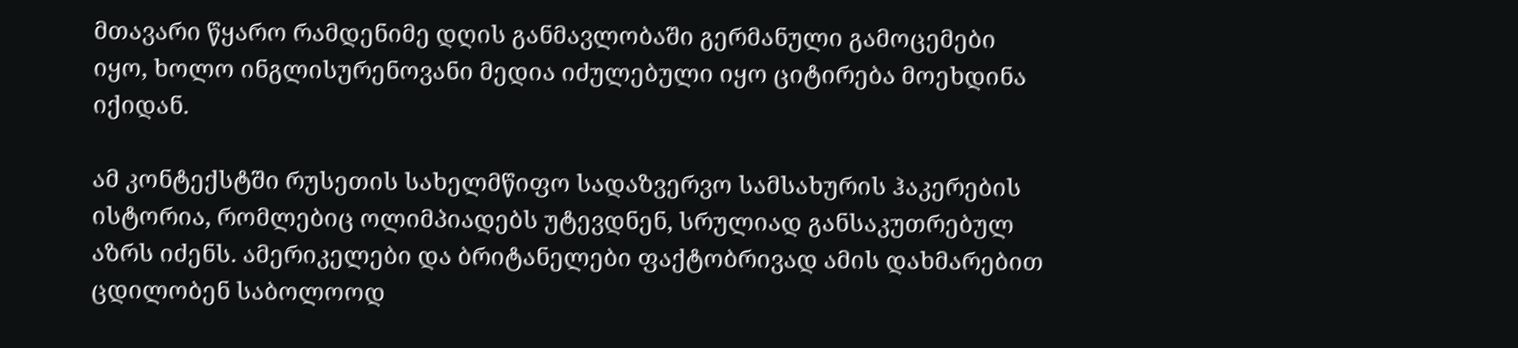მთავარი წყარო რამდენიმე დღის განმავლობაში გერმანული გამოცემები იყო, ხოლო ინგლისურენოვანი მედია იძულებული იყო ციტირება მოეხდინა იქიდან.

ამ კონტექსტში რუსეთის სახელმწიფო სადაზვერვო სამსახურის ჰაკერების ისტორია, რომლებიც ოლიმპიადებს უტევდნენ, სრულიად განსაკუთრებულ აზრს იძენს. ამერიკელები და ბრიტანელები ფაქტობრივად ამის დახმარებით ცდილობენ საბოლოოდ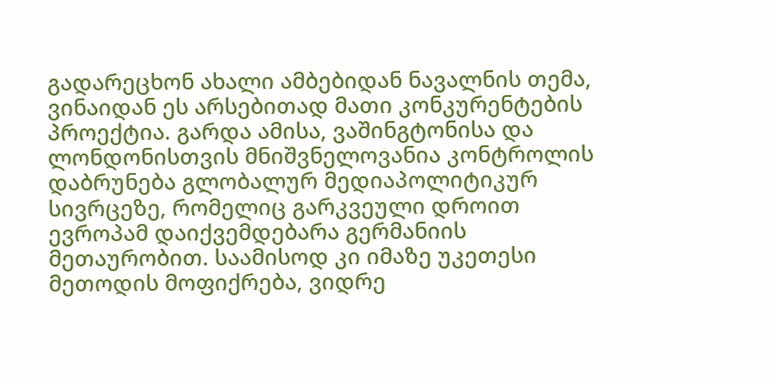გადარეცხონ ახალი ამბებიდან ნავალნის თემა, ვინაიდან ეს არსებითად მათი კონკურენტების პროექტია. გარდა ამისა, ვაშინგტონისა და ლონდონისთვის მნიშვნელოვანია კონტროლის დაბრუნება გლობალურ მედიაპოლიტიკურ სივრცეზე, რომელიც გარკვეული დროით ევროპამ დაიქვემდებარა გერმანიის მეთაურობით. საამისოდ კი იმაზე უკეთესი მეთოდის მოფიქრება, ვიდრე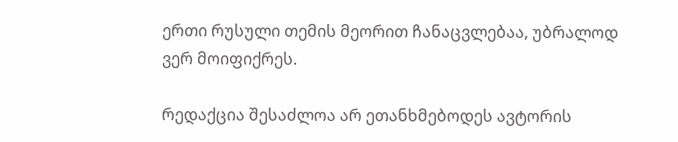ერთი რუსული თემის მეორით ჩანაცვლებაა, უბრალოდ ვერ მოიფიქრეს.

რედაქცია შესაძლოა არ ეთანხმებოდეს ავტორის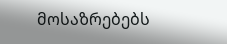მოსაზრებებს